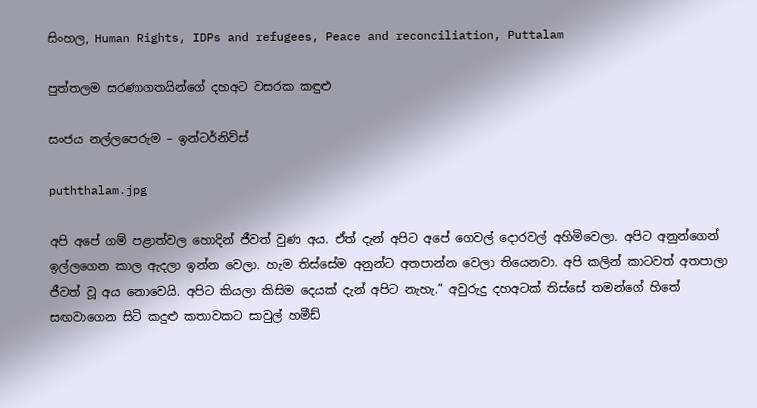සිංහල, Human Rights, IDPs and refugees, Peace and reconciliation, Puttalam

පුත්තලම සරණාගතයින්ගේ දහඅට වසරක කඳුළු

සංජය නල්ලපෙරුම – ඉන්ටර්නිව්ස්

puththalam.jpg

අපි අපේ ගම් පළාත්වල හොදින් ජීවත් වුණ අය. ඒත් දැන් අපිට අපේ ගෙවල් දොරවල් අහිමිවෙලා. අපිට අනුන්ගෙන් ඉල්ලගෙන කාල ඇදලා ඉන්න වෙලා. හැම තිස්සේම අනුන්ට අතපාන්න වෙලා තියෙනවා. අපි කලින් කාටවත් අතපාලා ජීවත් වූ අය නොවෙයි. අපිට කියලා කිසිම දෙයක් දැන් අපිට නැහැ.” අවුරුදු දහඅටක් තිස්සේ තමන්ගේ හිතේ සඟවාගෙන සිටි කදුළු කතාවකට සාවුල් හමීඩ්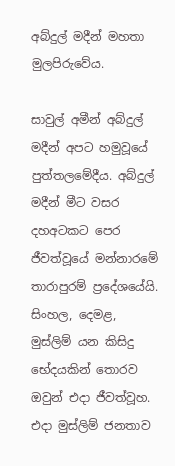අබ්දුල් මදීන් මහතා මුලපිරුවේය.

සාවුල් අමීන් අබ්දුල් මදීන් අපට හමුවූයේ පුත්තලමේදීය. අබ්දුල් මදීන් මීට වසර දහඅටකට පෙර ජීවත්වූයේ මන්නාරමේ තාරාපුරම් ප්‍රදේශයේයි. සිංහල, දෙමළ, මුස්ලිම් යන කිසිදු භේදයකින් තොරව ඔවුන් එදා ජීවත්වූහ.
එදා මුස්ලිම් ජනතාව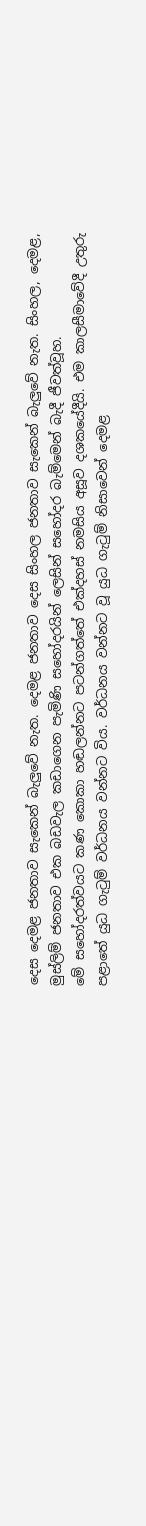දෙස දෙමළ ජනතාව සැකෙන් බැලුවේ නැත. දෙමළ ජනතාව දෙස සිංහල ජනතාව සැකෙන් බැලුවේ නැත. සිංහල, දෙමළ, මුස්ලිම් ජනතාව එක බඩවැල කඩාගෙන පැමිණි සහෝදරයින් ලෙසින් සහෝදර බැම්මෙන් බැදී ජීවත්වූහ.
මේ සහෝදරත්වයට කණ කොකා හඬලන්නට පටන්ගත්තේ එක්දහස් නමසිය අසූව දශකයේදීයි. එම කාලසීමාවේදී උතුරු පළාතේ යුධ ගැටුම් වර්ධනය වන්නට විය. වර්ධනය වන්නට වූ යුධ ගැටුම් නිසාවෙන් දෙමළ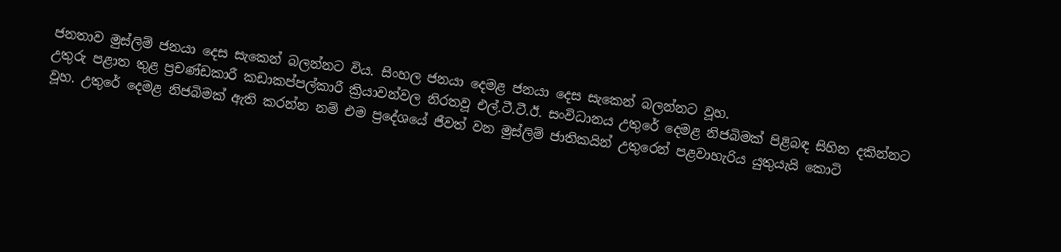ජනතාව මුස්ලිම් ජනයා දෙස සැකෙන් බලන්නට විය. සිංහල ජනයා දෙමළ ජනයා දෙස සැකෙන් බලන්නට වූහ.
උතුරු පළාත තුළ ප්‍රචණ්ඩකාරී කඩාකප්පල්කාරී ක්‍රියාවන්වල නිරතවූ එල්.ටී.ටී.ඊ. සංවිධානය උතුරේ දෙමළ නිජබිමක් පිළිබඳ සිහින දකින්නට වූහ. උතුරේ දෙමළ නිජබිමක් ඇති කරන්න නම් එම ප්‍රදේශයේ ජීවත් වන මුස්ලිම් ජාතිකයින් උතුරෙන් පළවාහැරිය යුතුයැයි කොටි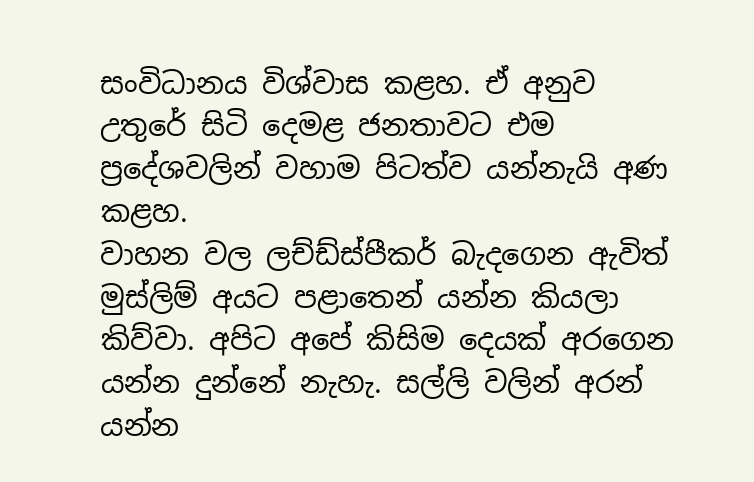සංවිධානය විශ්වාස කළහ. ඒ අනුව උතුරේ සිටි දෙමළ ජනතාවට එම ප්‍රදේශවලින් වහාම පිටත්ව යන්නැයි අණ කළහ.
වාහන වල ලච්ඩ්ස්පීකර් බැදගෙන ඇවිත් මුස්ලිම් අයට පළාතෙන් යන්න කියලා කිව්වා. අපිට අපේ කිසිම දෙයක් අරගෙන යන්න දුන්නේ නැහැ. සල්ලි වලින් අරන් යන්න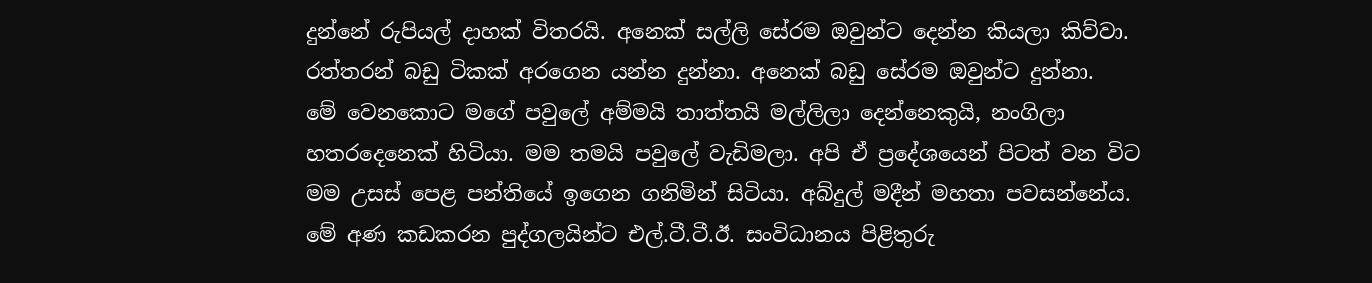දුන්නේ රුපියල් දාහක් විතරයි. අනෙක් සල්ලි සේරම ඔවුන්ට දෙන්න කියලා කිව්වා. රත්තරන් බඩු ටිකක් අරගෙන යන්න දුන්නා. අනෙක් බඩු සේරම ඔවුන්ට දුන්නා.
මේ වෙනකොට මගේ පවුලේ අම්මයි තාත්තයි මල්ලිලා දෙන්නෙකුයි, නංගිලා හතරදෙනෙක් හිටියා. මම තමයි පවුලේ වැඩිමලා. අපි ඒ ප්‍රදේශයෙන් පිටත් වන විට මම උසස් පෙළ පන්තියේ ඉගෙන ගනිමින් සිටියා. අබ්දුල් මදීන් මහතා පවසන්නේය.
මේ අණ කඩකරන පුද්ගලයින්ට එල්.ටී.ටී.ඊ. සංවිධානය පිළිතුරු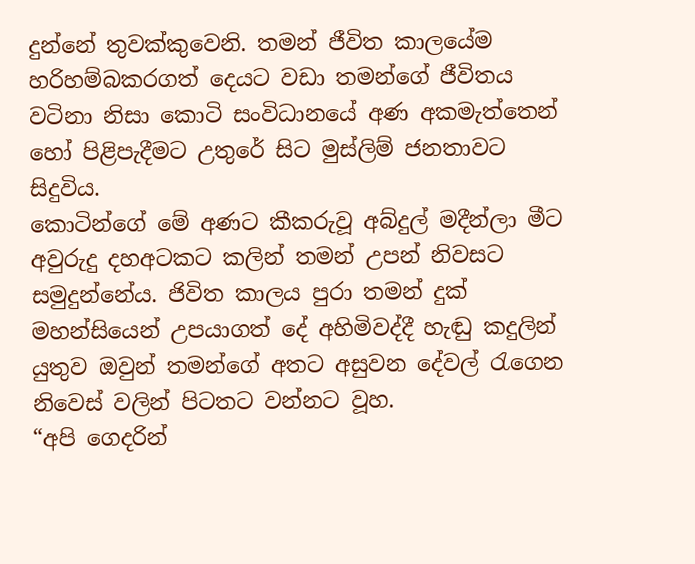දුන්නේ තුවක්කුවෙනි. තමන් ජීවිත කාලයේම හරිහම්බකරගත් දෙයට වඩා තමන්ගේ ජීවිතය වටිනා නිසා කොටි සංවිධානයේ අණ අකමැත්තෙන් හෝ පිළිපැදීමට උතුරේ සිට මුස්ලිම් ජනතාවට සිදුවිය.
කොටින්ගේ මේ අණට කීකරුවූ අබ්දුල් මදීන්ලා මීට අවුරුදු දහඅටකට කලින් තමන් උපන් නිවසට සමුදුන්නේය. ජිවිත කාලය පුරා තමන් දුක් මහන්සියෙන් උපයාගත් දේ අහිමිවද්දී හැඬු කදුලින් යුතුව ඔවුන් තමන්ගේ අතට අසුවන දේවල් රැගෙන නිවෙස් වලින් පිටතට වන්නට වූහ.
“අපි ගෙදරින්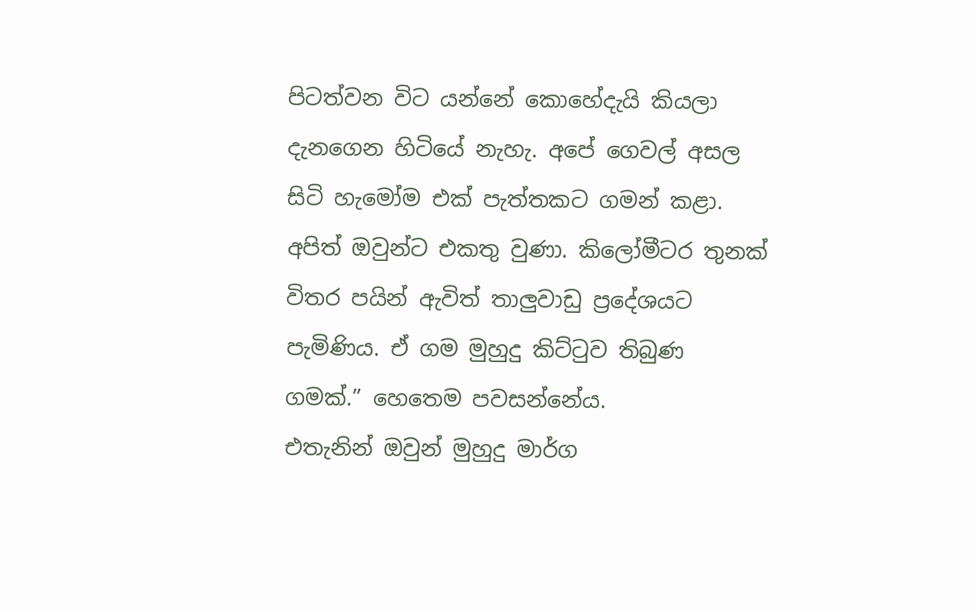පිටත්වන විට යන්නේ කොහේදැයි කියලා දැනගෙන හිටියේ නැහැ. අපේ ගෙවල් අසල සිටි හැමෝම එක් පැත්තකට ගමන් කළා. අපිත් ඔවුන්ට එකතු වුණා. කිලෝමීටර තුනක් විතර පයින් ඇවිත් තාලුවාඩු ප්‍රදේශයට පැමිණිය. ඒ ගම මුහුදු කිට්ටුව තිබුණ ගමක්.” හෙතෙම පවසන්නේය.
එතැනින් ඔවුන් මුහුදු මාර්ග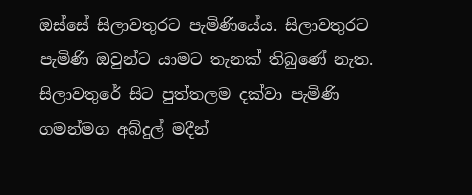ඔස්සේ සිලාවතුරට පැමිණියේය. සිලාවතුරට පැමිණි ඔවුන්ට යාමට තැනක් තිබුණේ නැත. සිලාවතුරේ සිට පුත්තලම දක්වා පැමිණි ගමන්මග අබ්දුල් මදීන්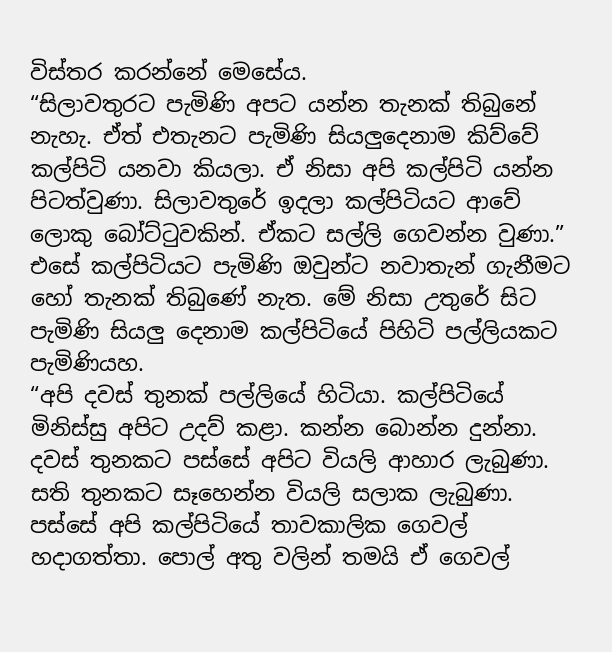විස්තර කරන්නේ මෙසේය.
“සිලාවතුරට පැමිණි අපට යන්න තැනක් තිබුනේ නැහැ. ඒත් එතැනට පැමිණි සියලුදෙනාම කිව්වේ කල්පිටි යනවා කියලා. ඒ නිසා අපි කල්පිටි යන්න පිටත්වුණා. සිලාවතුරේ ඉදලා කල්පිටියට ආවේ ලොකු බෝට්ටුවකින්. ඒකට සල්ලි ගෙවන්න වුණා.”
එසේ කල්පිටියට පැමිණි ඔවුන්ට නවාතැන් ගැනීමට හෝ තැනක් තිබුණේ නැත. මේ නිසා උතුරේ සිට පැමිණි සියලු දෙනාම කල්පිටියේ පිහිටි පල්ලියකට පැමිණියහ.
“අපි දවස් තුනක් පල්ලියේ හිටියා. කල්පිටියේ මිනිස්සු අපිට උදව් කළා. කන්න බොන්න දුන්නා. දවස් තුනකට පස්සේ අපිට වියලි ආහාර ලැබුණා. සති තුනකට සෑහෙන්න වියලි සලාක ලැබුණා.
පස්සේ අපි කල්පිටියේ තාවකාලික ගෙවල් හදාගත්තා. පොල් අතු වලින් තමයි ඒ ගෙවල්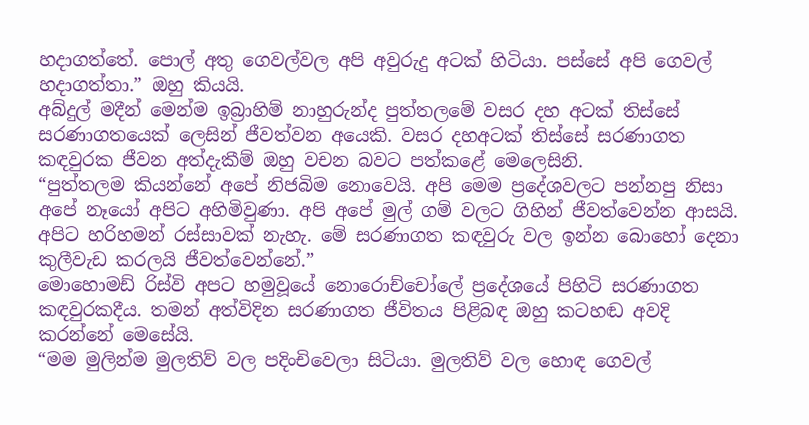හදාගත්තේ. පොල් අතු ගෙවල්වල අපි අවුරුදු අටක් හිටියා. පස්සේ අපි ගෙවල් හදාගත්තා.” ඔහු කියයි.
අබ්දුල් මදීන් මෙන්ම ඉබ්‍රාහිම් නාහුරුන්ද පුත්තලමේ වසර දහ අටක් තිස්සේ සරණාගතයෙක් ලෙසින් ජීවත්වන අයෙකි. වසර දහඅටක් තිස්සේ සරණාගත කඳවුරක ජීවන අත්දැකීම් ඔහු වචන බවට පත්කළේ මෙලෙසිනි.
“පුත්තලම කියන්නේ අපේ නිජබිම නොවෙයි. අපි මෙම ප්‍රදේශවලට පන්නපු නිසා අපේ නෑයෝ අපිට අහිමිවුණා. අපි අපේ මුල් ගම් වලට ගිහින් ජීවත්වෙන්න ආසයි.
අපිට හරිහමන් රස්සාවක් නැහැ. මේ සරණාගත කඳවුරු වල ඉන්න බොහෝ දෙනා කුලීවැඩ කරලයි ජීවත්වෙන්නේ.”
මොහොමඩ් රිස්වි අපට හමුවූයේ නොරොච්චෝලේ ප්‍රදේශයේ පිහිටි සරණාගත කඳවුරකදීය. තමන් අත්විදින සරණාගත ජීවිතය පිළිබඳ ඔහු කටහඬ අවදි කරන්නේ මෙසේයි.
“මම මුලින්ම මුලතිව් වල පදිංචිවෙලා සිටියා. මුලතිව් වල හොඳ ගෙවල්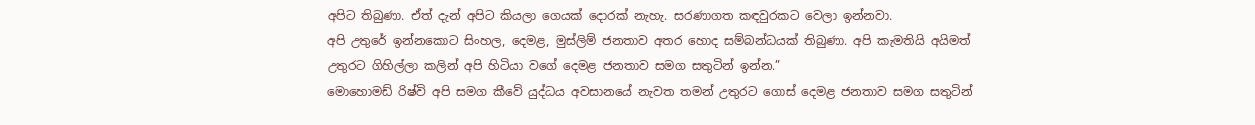අපිට තිබුණා. ඒත් දැන් අපිට කියලා ගෙයක් දොරක් නැහැ. සරණාගත කඳවුරකට වෙලා ඉන්නවා.
අපි උතුරේ ඉන්නකොට සිංහල, දෙමළ, මුස්ලිම් ජනතාව අතර හොද සම්බන්ධයක් තිබුණා. අපි කැමතියි අයිමත් උතුරට ගිහිල්ලා කලින් අපි හිටියා වගේ දෙමළ ජනතාව සමග සතුටින් ඉන්න.”
මොහොමඩ් රිෂ්වි අපි සමග කීවේ යුද්ධය අවසානයේ නැවත තමන් උතුරට ගොස් දෙමළ ජනතාව සමග සතුටින්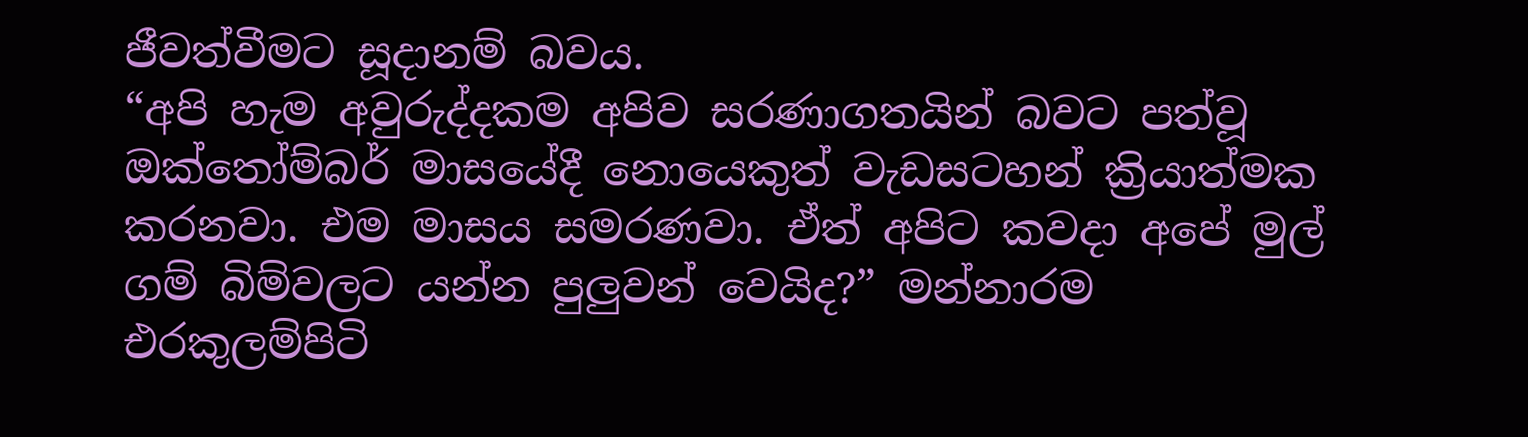ජීවත්වීමට සූදානම් බවය.
“අපි හැම අවුරුද්දකම අපිව සරණාගතයින් බවට පත්වූ ඔක්තෝම්බර් මාසයේදී නොයෙකුත් වැඩසටහන් ක්‍රියාත්මක කරනවා. එම මාසය සමරණවා. ඒත් අපිට කවදා අපේ මුල් ගම් බිම්වලට යන්න පුලුවන් වෙයිද?” මන්නාරම එරකුලම්පිටි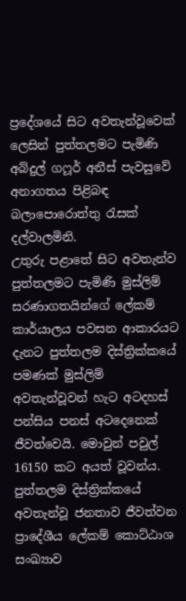ප්‍රදේශයේ සිට අවතැන්වූවෙක් ලෙසින් පුත්තලමට පැමිණි අබ්දුල් ගෆූර් අනීස් පැවසුවේ අනාගතය පිළිබඳ බලාපොරොත්තු රැසක් දල්වාලමිනි.
උතුරු පළාතේ සිට අවතැන්ව පුත්තලමට පැමිණි මුස්ලිම් සරණාගතයින්ගේ ලේකම් කාර්යාලය පවසන ආකාරයට දැනට පුත්තලම දිස්ත්‍රික්කයේ පමණක් මුස්ලිම් අවතැන්වූවන් හැට අටදහස් පන්සිය පනස් අටදෙනෙක් ජීවත්වෙයි. මොවුන් පවුල් 16150 කට අයත් වූවන්ය.
පුත්තලම දිස්ත්‍රික්කයේ අවතැන්වූ ජනතාව ජීවත්වන ප්‍රාදේශීය ලේකම් කොට්ඨාශ සංඛ්‍යාව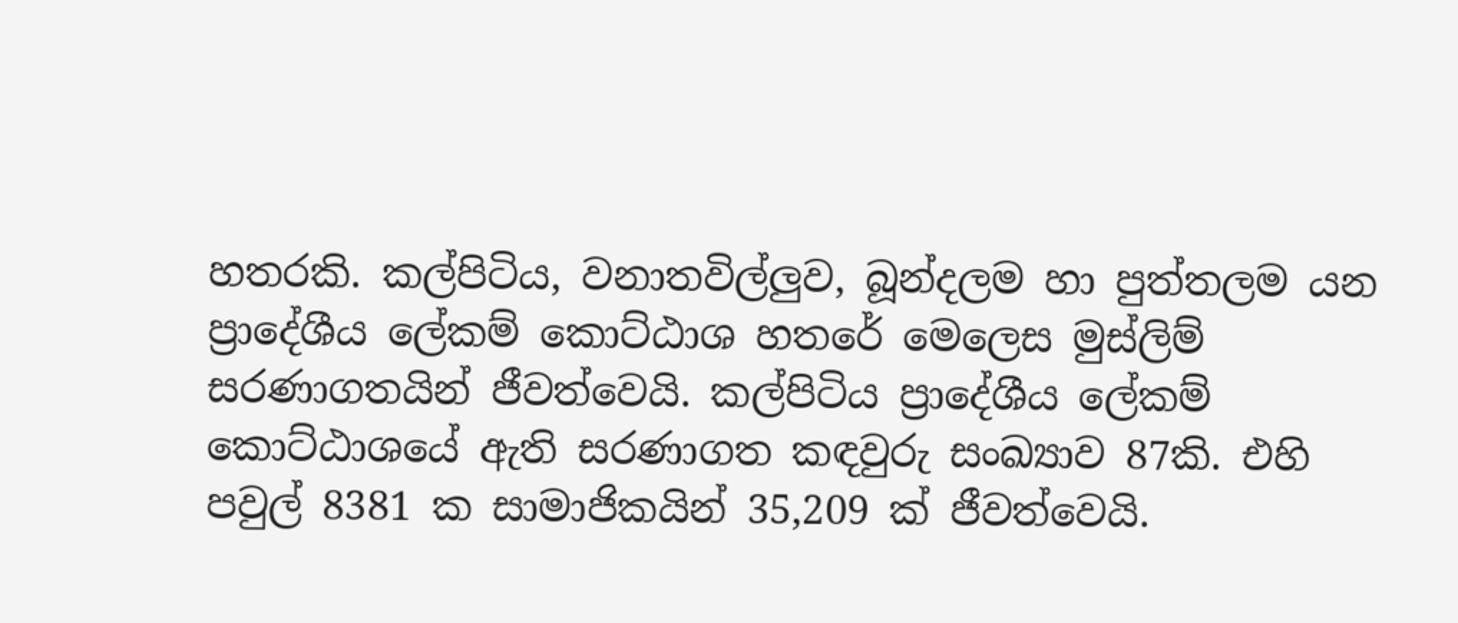හතරකි. කල්පිටිය, වනාතවිල්ලුව, බූන්දලම හා පුත්තලම යන ප්‍රාදේශීය ලේකම් කොට්ඨාශ හතරේ මෙලෙස මුස්ලිම් සරණාගතයින් ජීවත්වෙයි. කල්පිටිය ප්‍රාදේශීය ලේකම් කොට්ඨාශයේ ඇති සරණාගත කඳවුරු සංඛ්‍යාව 87කි. එහි පවුල් 8381 ක සාමාජිකයින් 35,209 ක් ජීවත්වෙයි.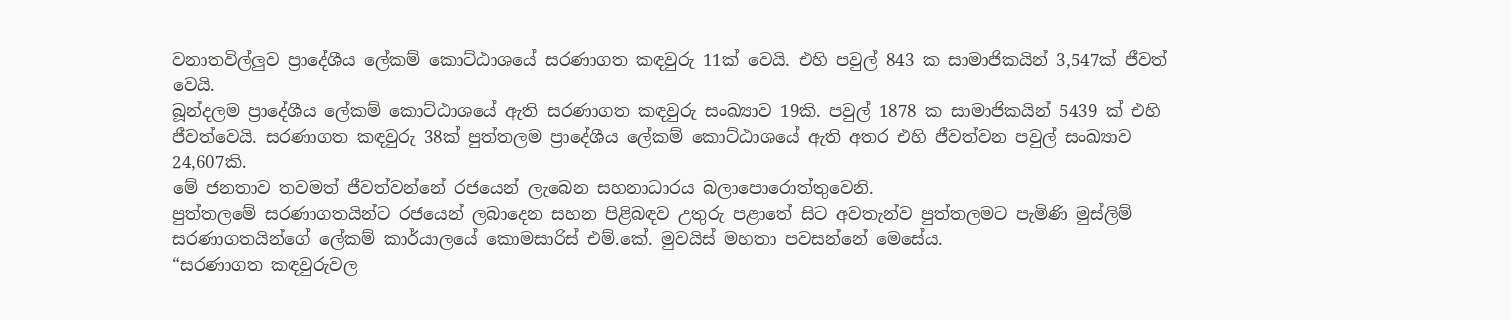වනාතවිල්ලුව ප්‍රාදේශීය ලේකම් කොට්ඨාශයේ සරණාගත කඳවුරු 11ක් වෙයි. එහි පවුල් 843 ක සාමාජිකයින් 3,547ක් ජීවත් වෙයි.
බූන්දලම ප්‍රාදේශීය ලේකම් කොට්ඨාශයේ ඇති සරණාගත කඳවුරු සංඛ්‍යාව 19කි. පවුල් 1878 ක සාමාජිකයින් 5439 ක් එහි ජීවත්වෙයි. සරණාගත කඳවුරු 38ක් පුත්තලම ප්‍රාදේශීය ලේකම් කොට්ඨාශයේ ඇති අතර එහි ජීවත්වන පවුල් සංඛ්‍යාව 24,607කි.
මේ ජනතාව තවමත් ජීවත්වන්නේ රජයෙන් ලැබෙන සහනාධාරය බලාපොරොත්තුවෙනි.
පුත්තලමේ සරණාගතයින්ට රජයෙන් ලබාදෙන සහන පිළිබඳව උතුරු පළාතේ සිට අවතැන්ව පුත්තලමට පැමිණි මුස්ලිම් සරණාගතයින්ගේ ලේකම් කාර්යාලයේ කොමසාරිස් එම්.කේ. මුවයිස් මහතා පවසන්නේ මෙසේය.
“සරණාගත කඳවුරුවල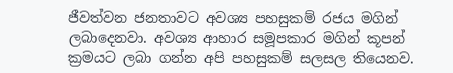ජීවත්වන ජනතාවට අවශ්‍ය පහසුකම් රජය මගින් ලබාදෙනවා. අවශ්‍ය ආහාර සමූපකාර මගින් කූපන් ක්‍රමයට ලබා ගන්න අපි පහසුකම් සලසල තියෙනව.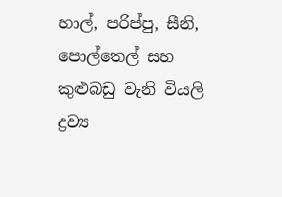හාල්, පරිප්පු, සීනි, පොල්තෙල් සහ කුළුබඩු වැනි වියලි ද්‍රව්‍ය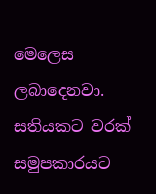මෙලෙස ලබාදෙනවා. සතියකට වරක් සමුපකාරයට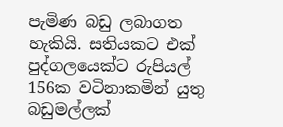පැමිණ බඩු ලබාගත හැකියි. සතියකට එක් පුද්ගලයෙක්ට රුපියල් 156ක වටිනාකමින් යුතු බඩුමල්ලක්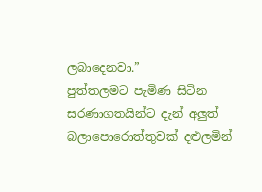ලබාදෙනවා.”
පුත්තලමට පැමිණ සිටින සරණාගතයින්ට දැන් අලුත් බලාපොරොත්තුවක් දළුලමින්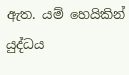ඇත. යම් හෙයිකින් යුද්ධය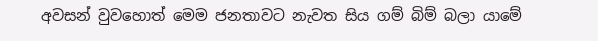අවසන් වුවහොත් මෙම ජනතාවට නැවත සිය ගම් බිම් බලා යාමේ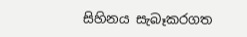සිහිනය සැබෑකරගත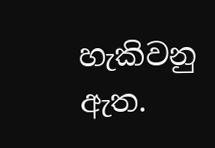හැකිවනු ඇත.